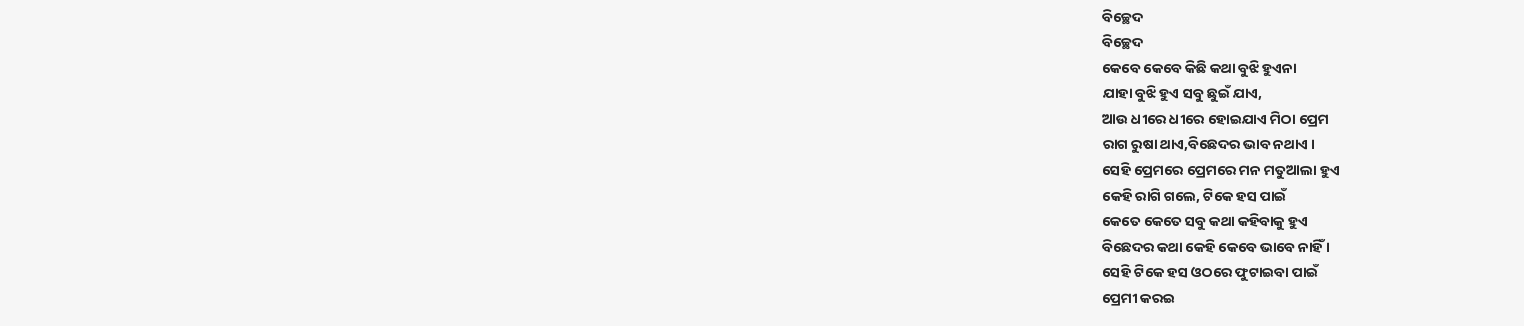ବିଚ୍ଛେଦ
ବିଚ୍ଛେଦ
କେବେ କେବେ କିଛି କଥା ବୁଝି ହୁଏନା
ଯାହା ବୁଝି ହୁଏ ସବୁ ଛୁଇଁ ଯାଏ,
ଆଉ ଧୀରେ ଧୀରେ ହୋଇଯାଏ ମିଠା ପ୍ରେମ
ରାଗ ରୁଷା ଥାଏ,ବିଛେଦର ଭାବ ନଥାଏ ।
ସେହି ପ୍ରେମରେ ପ୍ରେମରେ ମନ ମତୁଆଲା ହୁଏ
କେହି ରାଗି ଗଲେ, ଟିକେ ହସ ପାଇଁ
କେତେ କେତେ ସବୁ କଥା କହିବାକୁ ହୁଏ
ବିଛେଦର କଥା କେହି କେବେ ଭାବେ ନାହିଁ ।
ସେହି ଟିକେ ହସ ଓଠରେ ଫୁଟାଇବା ପାଇଁ
ପ୍ରେମୀ କରଇ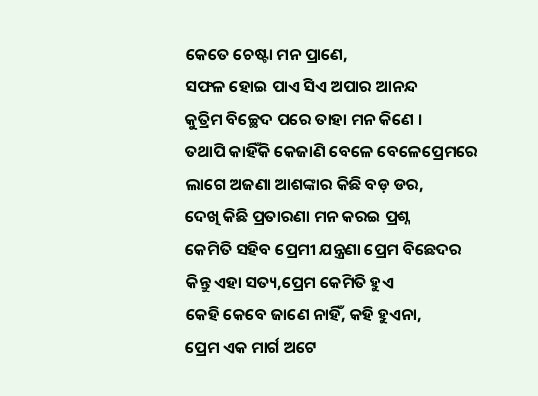କେତେ ଚେଷ୍ଟା ମନ ପ୍ରାଣେ,
ସଫଳ ହୋଇ ପାଏ ସିଏ ଅପାର ଆନନ୍ଦ
କୁତ୍ରିମ ବିଚ୍ଛେଦ ପରେ ତାହା ମନ କିଣେ ।
ତଥାପି କାହିଁକି କେଜାଣି ବେଳେ ବେଳେପ୍ରେମରେ
ଲାଗେ ଅଜଣା ଆଶଙ୍କାର କିଛି ବଡ଼ ଡର,
ଦେଖି କିଛି ପ୍ରତାରଣା ମନ କରଇ ପ୍ରଶ୍ନ
କେମିତି ସହିବ ପ୍ରେମୀ ଯନ୍ତ୍ରଣା ପ୍ରେମ ବିଛେଦର
କିନ୍ତୁ ଏହା ସତ୍ୟ,ପ୍ରେମ କେମିତି ହୁଏ
କେହି କେବେ ଜାଣେ ନାହିଁ, କହି ହୁଏନା,
ପ୍ରେମ ଏକ ମାର୍ଗ ଅଟେ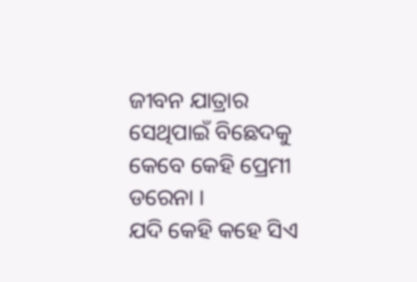ଜୀବନ ଯାତ୍ରାର
ସେଥିପାଇଁ ବିଛେଦକୁ କେବେ କେହି ପ୍ରେମୀ ଡରେନା ।
ଯଦି କେହି କହେ ସିଏ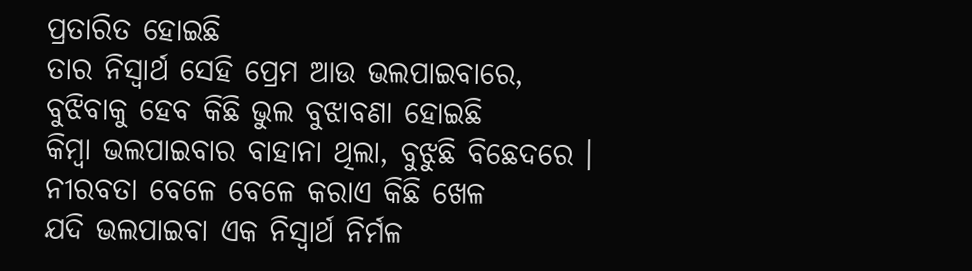ପ୍ରତାରିତ ହୋଇଛି
ତାର ନିସ୍ଵାର୍ଥ ସେହି ପ୍ରେମ ଆଉ ଭଲପାଇବାରେ,
ବୁଝିବାକୁ ହେବ କିଛି ଭୁଲ ବୁଝାବଣା ହୋଇଛି
କିମ୍ବା ଭଲପାଇବାର ବାହାନା ଥିଲା, ବୁଝୁଛି ବିଛେଦରେ ।
ନୀରବତା ବେଳେ ବେଳେ କରାଏ କିଛି ଖେଳ
ଯଦି ଭଲପାଇବା ଏକ ନିସ୍ଵାର୍ଥ ନିର୍ମଳ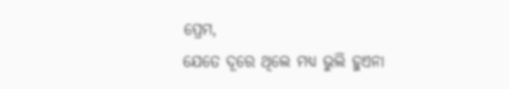ପ୍ରେମ,
ଯେତେ ଦୂରେ ଥିଲେ ମଧ୍ୟ ଭୁଲି ହୁଏନା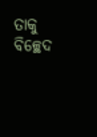ତାକୁ ବିଚ୍ଛେଦ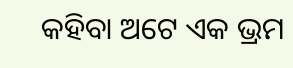କହିବା ଅଟେ ଏକ ଭ୍ରମ